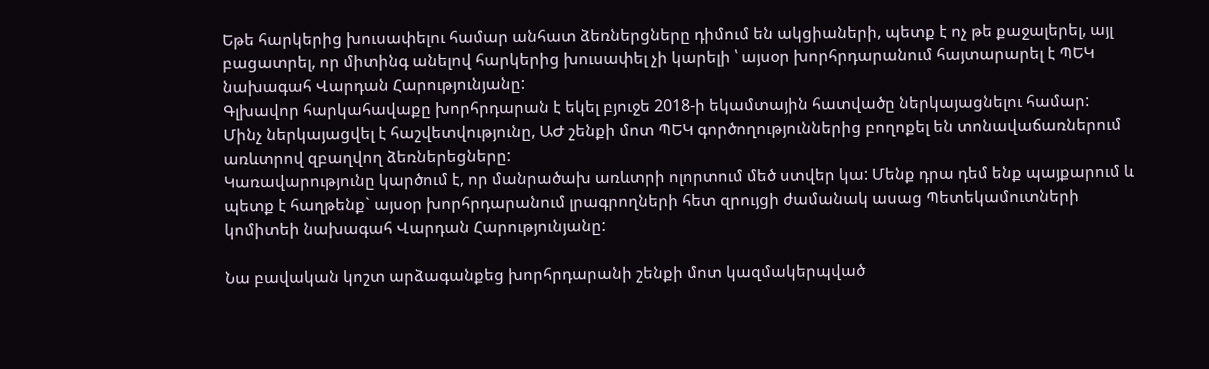Եթե հարկերից խուսափելու համար անհատ ձեռներցները դիմում են ակցիաների, պետք է ոչ թե քաջալերել, այլ բացատրել, որ միտինգ անելով հարկերից խուսափել չի կարելի ՝ այսօր խորհրդարանում հայտարարել է ՊԵԿ նախագահ Վարդան Հարությունյանը:
Գլխավոր հարկահավաքը խորհրդարան է եկել բյուջե 2018-ի եկամտային հատվածը ներկայացնելու համար:
Մինչ ներկայացվել է հաշվետվությունը, ԱԺ շենքի մոտ ՊԵԿ գործողություններից բողոքել են տոնավաճառներում առևտրով զբաղվող ձեռներեցները:
Կառավարությունը կարծում է, որ մանրածախ առևտրի ոլորտում մեծ ստվեր կա: Մենք դրա դեմ ենք պայքարում և պետք է հաղթենք` այսօր խորհրդարանում լրագրողների հետ զրույցի ժամանակ ասաց Պետեկամուտների կոմիտեի նախագահ Վարդան Հարությունյանը:

Նա բավական կոշտ արձագանքեց խորհրդարանի շենքի մոտ կազմակերպված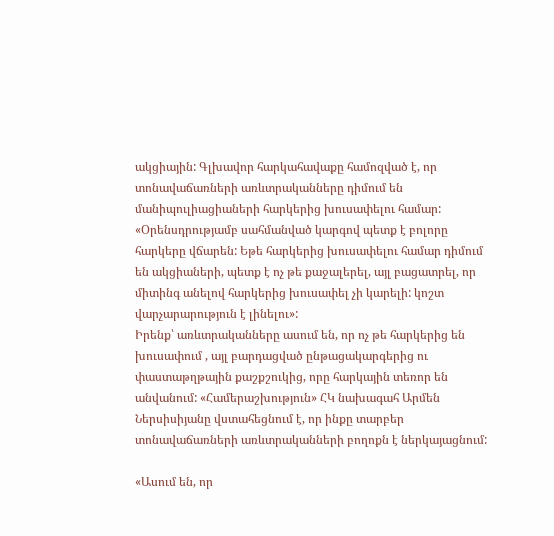ակցիային: Գլխավոր հարկահավաքը համոզված է, որ տոնավաճառների առևտրականները դիմում են մանիպուլիացիաների հարկերից խուսափելու համար:
«Օրենսդրությամբ սահմանված կարգով պետք է բոլորը հարկերը վճարեն: Եթե հարկերից խուսափելու համար դիմում են ակցիաների, պետք է ոչ թե քաջալերել, այլ բացատրել, որ միտինգ անելով հարկերից խուսափել չի կարելի: կոշտ վարչարարություն է լինելու»:
Իրենք՝ առևտրականները ասում են, որ ոչ թե հարկերից են խուսափում , այլ բարդացված ընթացակարգերից ու փաստաթղթային քաշքշուկից, որը հարկային տեռոր են անվանում: «Համերաշխություն» ՀԿ նախագահ Արմեն Ներսիսիյանը վստահեցնում է, որ ինքը տարբեր տոնավաճառների առևտրականների բողոքն է ներկայացնում:

«Ասում են, որ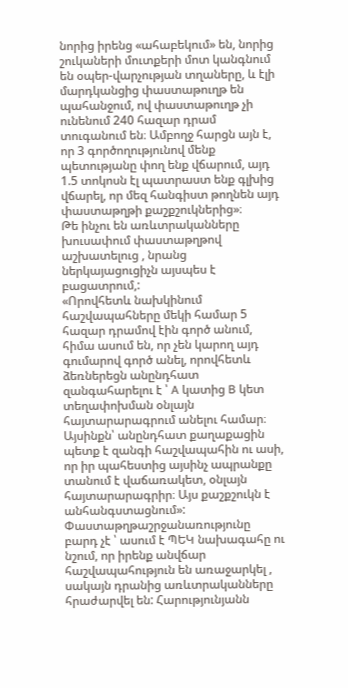նորից իրենց «ահաբեկում» են, նորից շուկաների մուտքերի մոտ կանգնում են օպեր-վարչության տղաները, և էլի մարդկանցից փաստաթուղթ են պահանջում, ով փաստաթուղթ չի ունենում 240 հազար դրամ տուգանում են։ Ամբողջ հարցն այն է, որ 3 գործողությունով մենք պետությանը փող ենք վճարում, այդ 1.5 տոկոսն էլ պատրաստ ենք գլխից վճարել, որ մեզ հանգիստ թողնեն այդ փաստաթղթի քաշքշուկներից»։
Թե ինչու են առևտրականները խուսափում փաստաթղթով աշխատելուց , նրանց ներկայացուցիչն այսպես է բացատրում,:
«Որովհետև նախկինում հաշվապահները մեկի համար 5 հազար դրամով էին գործ անում, հիմա ասում են, որ չեն կարող այդ գումարով գործ անել, որովհետև ձեռներեցն անընդհատ զանգահարելու է ՝ A կատից B կետ տեղափոխման օնլայն հայտարարագրում անելու համար։ Այսինքն՝ անընդհատ քաղաքացին պետք է զանգի հաշվապահին ու ասի, որ իր պահեստից այսինչ ապրանքը տանում է վաճառակետ, օնլայն հայտարարագրիր։ Այս քաշքշուկն է անհանգստացնում»:
Փաստաթղթաշրջանառությունը բարդ չէ ՝ ասում է ՊԵԿ նախագահը ու նշում, որ իրենք անվճար հաշվապահություն են առաջարկել , սակայն դրանից առևտրականները հրաժարվել են: Հարությունյանն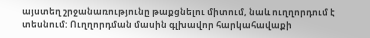այստեղ շրջանառությունը թաքցնելու միտում, նաև ուղղորդում է տեսնում: Ուղղորդման մասին գլխավոր հարկահավաքի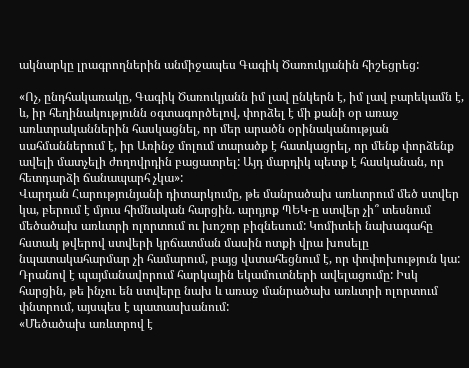ակնարկը լրագրողներին անմիջապես Գագիկ Ծառուկյանին հիշեցրեց:

«Ոչ, ընդհակառակը, Գագիկ Ծառուկյանն իմ լավ ընկերն է, իմ լավ բարեկամն է, և, իր հեղինակությունն օգտագործելով, փորձել է մի քանի օր առաջ առևտրականներին հասկացնել, որ մեր արածն օրինականության սահմաններում է, իր Առինջ մոլում տարածք է հատկացրել, որ մենք փորձենք ավելի մատչելի ժողովրդին բացատրել: Այդ մարդիկ պետք է հասկանան, որ հետդարձի ճանապարհ չկա»:
Վարդան Հարությունյանի դիտարկումը, թե մանրածախ առևտրում մեծ ստվեր կա, բերում է մյուս հիմնական հարցին. արդյոք ՊԵԿ-ը ստվեր չի՞ տեսնում մեծածախ առևտրի ոլորտում ու խոշոր բիզնեսում: Կոմիտեի նախագահը հստակ թվերով ստվերի կրճատման մասին ոտքի վրա խոսելը նպատակահարմար չի համարում, բայց վստահեցնում է, որ փոփոխություն կա: Դրանով է պայմանավորում հարկային եկամուտների ավելացումը: Իսկ հարցին, թե ինչու են ստվերը նախ և առաջ մանրածախ առևտրի ոլորտում փնտրում, այսպես է պատասխանում:
«Մեծածախ առևտրով է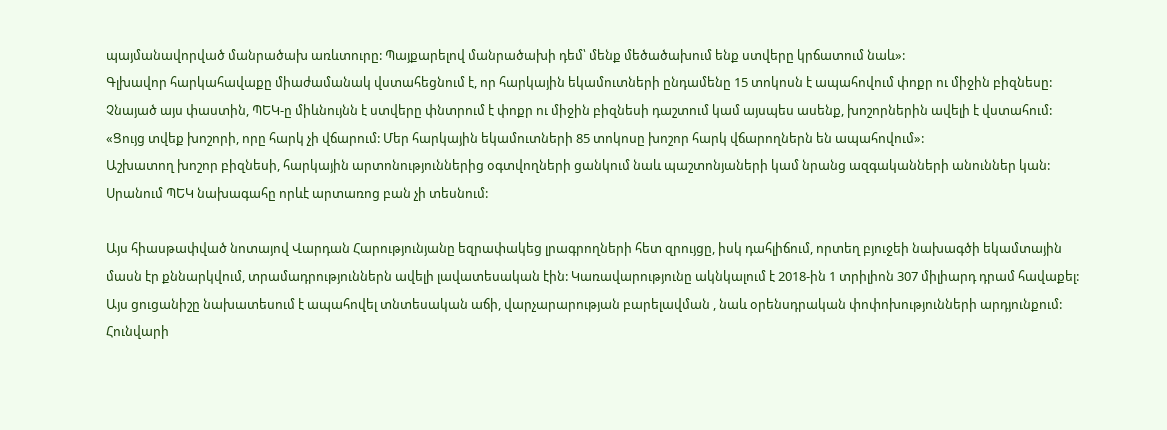պայմանավորված մանրածախ առևտուրը: Պայքարելով մանրածախի դեմ՝ մենք մեծածախում ենք ստվերը կրճատում նաև»:
Գլխավոր հարկահավաքը միաժամանակ վստահեցնում է, որ հարկային եկամուտների ընդամենը 15 տոկոսն է ապահովում փոքր ու միջին բիզնեսը: Չնայած այս փաստին, ՊԵԿ-ը միևնույնն է ստվերը փնտրում է փոքր ու միջին բիզնեսի դաշտում կամ այսպես ասենք, խոշորներին ավելի է վստահում:
«Ցույց տվեք խոշորի, որը հարկ չի վճարում: Մեր հարկային եկամուտների 85 տոկոսը խոշոր հարկ վճարողներն են ապահովում»:
Աշխատող խոշոր բիզնեսի, հարկային արտոնություններից օգտվողների ցանկում նաև պաշտոնյաների կամ նրանց ազգականների անուններ կան: Սրանում ՊԵԿ նախագահը որևէ արտառոց բան չի տեսնում:

Այս հիասթափված նոտայով Վարդան Հարությունյանը եզրափակեց լրագրողների հետ զրույցը, իսկ դահլիճում, որտեղ բյուջեի նախագծի եկամտային մասն էր քննարկվում, տրամադրություններն ավելի լավատեսական էին: Կառավարությունը ակնկալում է 2018-ին 1 տրիլիոն 307 միլիարդ դրամ հավաքել: Այս ցուցանիշը նախատեսում է ապահովել տնտեսական աճի, վարչարարության բարելավման , նաև օրենսդրական փոփոխությունների արդյունքում: Հունվարի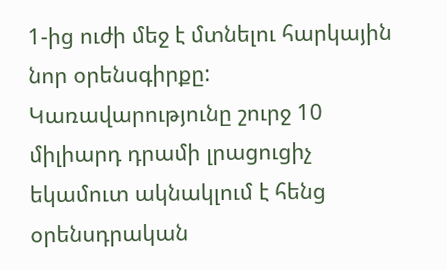1-ից ուժի մեջ է մտնելու հարկային նոր օրենսգիրքը: Կառավարությունը շուրջ 10 միլիարդ դրամի լրացուցիչ եկամուտ ակնակլում է հենց օրենսդրական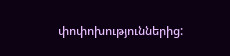փոփոխություններից: